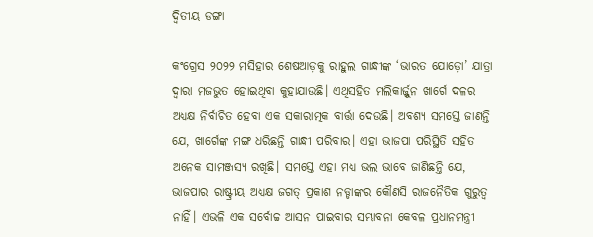ଦ୍ୱିତୀୟ ଡଙ୍ଗା

କଂଗ୍ରେସ ୨୦୨୨ ମସିହାର ଶେଷଆଡ଼କୁ ରାହୁଲ ଗାନ୍ଧୀଙ୍କ ‘ଭାରତ ଯୋଡ଼ୋ’ ଯାତ୍ରା ଦ୍ୱାରା ମଜଭୁତ ହୋଇଥିବା କୁହାଯାଉଛି। ଏଥିସହିତ ମଲିକାର୍ଜ୍ଜୁନ ଖାର୍ଗେ ଦଳର ଅଧ୍ୟକ୍ଷ ନିର୍ବାଚିତ ହେବା ଏକ ସକାରାତ୍ମକ ବାର୍ତ୍ତା ଦେଉଛି। ଅବଶ୍ୟ ସମସ୍ତେ ଜାଣନ୍ତି ଯେ, ଖାର୍ଗେଙ୍କ ମଙ୍ଗ ଧରିଛନ୍ତି ଗାନ୍ଧୀ ପରିବାର। ଏହା ଭାଜପା ପରିସ୍ଥିତି ସହିତ ଅନେକ ସାମଞ୍ଜସ୍ୟ ରଖିଛି। ସମସ୍ତେ ଏହା ମଧ୍ୟ ଭଲ ଭାବେ ଜାଣିଛନ୍ତି ଯେ, ଭାଜପାର ରାଷ୍ଟ୍ରୀୟ ଅଧ୍ୟକ୍ଷ ଜଗତ୍‌ ପ୍ରକାଶ ନଡ୍ଡାଙ୍କର କୌଣସି ରାଜନୈତିକ ଗୁରୁତ୍ୱ ନାହିଁ। ଏଭଳି ଏକ ସର୍ବୋଚ୍ଚ ଆସନ ପାଇବାର ସମ୍ଭାବନା କେବଳ ପ୍ରଧାନମନ୍ତ୍ରୀ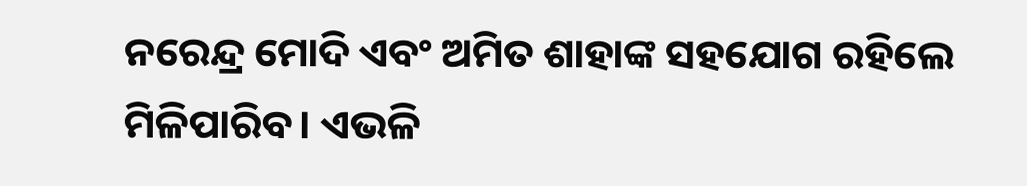ନରେନ୍ଦ୍ର ମୋଦି ଏବଂ ଅମିତ ଶାହାଙ୍କ ସହଯୋଗ ରହିଲେ ମିଳିପାରିବ। ଏଭଳି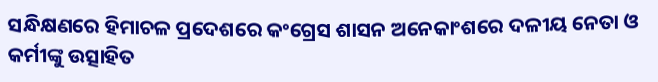ସନ୍ଧିକ୍ଷଣରେ ହିମାଚଳ ପ୍ରଦେଶରେ କଂଗ୍ରେସ ଶାସନ ଅନେକାଂଶରେ ଦଳୀୟ ନେତା ଓ କର୍ମୀଙ୍କୁ ଉତ୍ସାହିତ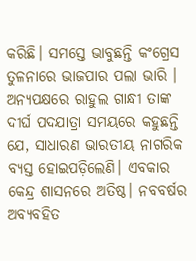କରିଛି। ସମସ୍ତେ ଭାବୁଛନ୍ତି କଂଗ୍ରେସ ତୁଳନାରେ ଭାଜପାର ପଲା ଭାରି । ଅନ୍ୟପକ୍ଷରେ ରାହୁଲ ଗାନ୍ଧୀ ତାଙ୍କ ଦୀର୍ଘ ପଦଯାତ୍ରା ସମୟରେ କହୁଛନ୍ତି ଯେ, ସାଧାରଣ ଭାରତୀୟ ନାଗରିକ ବ୍ୟସ୍ତ ହୋଇପଡ଼ିଲେଣି। ଏବକାର କେନ୍ଦ୍ର ଶାସନରେ ଅତିଷ୍ଠ। ନବବର୍ଷର ଅବ୍ୟବହିତ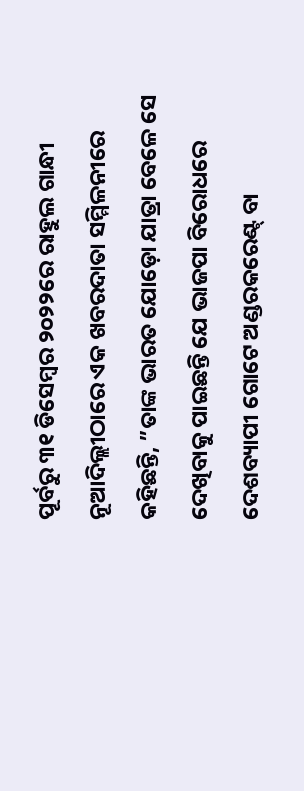ପୂର୍ବରୁ ୩୧ ଡିସେମ୍ବର ୨୦୨୨ରେ ରାହୁଲ ଗାନ୍ଧୀ ନୂଆଦିଲ୍ଲୀଠାରେ ଏକ ଖବରଦାତା ସମ୍ମିଳନୀରେ କହିଛନ୍ତି, ”ତାଙ୍କ ଭାରତ ଯୋଡ଼ୋ ଯାତ୍ରା ବେଳେ ସେ ଦେଖିବାକୁ ପାଇଛନ୍ତି ଯେ ଭାଜପା ବିରୋଧରେ ଦେଶବ୍ୟାପୀ ଗୋଟେ ଅଣ୍ଡରକରେଣ୍ଟ୍‌ ବା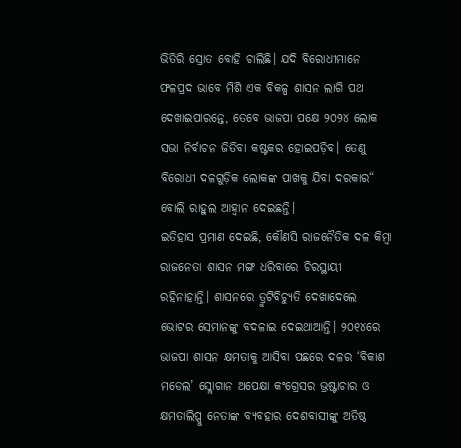ଭିତିରି ସ୍ରୋତ ବୋହି ଚାଲିଛି। ଯଦି ବିରୋଧୀମାନେ ଫଳପ୍ରଦ ଭାବେ ମିଶି ଏକ ବିକଳ୍ପ ଶାସନ ଲାଗି ପଥ ଦେଖାଇପାରନ୍ତେ, ତେବେ ଭାଜପା ପକ୍ଷେ ୨୦୨୪ ଲୋକ ସଭା ନିର୍ବାଚନ ଜିତିବା କଷ୍ଟକର ହୋଇପଡ଼ିବ। ତେଣୁ ବିରୋଧୀ ଦଳଗୁଡ଼ିକ ଲୋକଙ୍କ ପାଖକୁ ଯିବା ଦରକାର“ ବୋଲି ରାହୁଲ ଆହ୍ବାନ ଦେଇଛନ୍ତି।
ଇତିହାସ ପ୍ରମାଣ ଦେଇଛି, କୌଣସି ରାଜନୈତିକ ଦଳ କିମ୍ବା ରାଜନେତା ଶାସନ ମଙ୍ଗ ଧରିବାରେ ଚିରସ୍ଥାୟୀ ରହିନାହାନ୍ତି। ଶାସନରେ ତ୍ରୁଟିବିଚ୍ୟୁତି ଦେଖାଦେଲେ ଭୋଟର ସେମାନଙ୍କୁ ବଦଳାଇ ଦେଇଥାଆନ୍ତି। ୨୦୧୪ରେ ଭାଜପା ଶାସନ କ୍ଷମତାକୁ ଆସିବା ପଛରେ ଦଳର ‘ବିକାଶ ମଡେଲ’ ସ୍ଲୋଗାନ ଅପେକ୍ଷା କଂଗ୍ରେସର ଭ୍ରଷ୍ଟାଚାର ଓ କ୍ଷମତାଲିପ୍ସୁ ନେତାଙ୍କ ବ୍ୟବହାର ଦେଶବାସୀଙ୍କୁ ଅତିଷ୍ଠ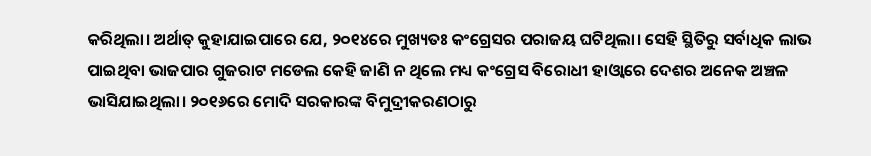କରିଥିଲା। ଅର୍ଥାତ୍‌ କୁହାଯାଇପାରେ ଯେ, ୨୦୧୪ରେ ମୁଖ୍ୟତଃ କଂଗ୍ରେସର ପରାଜୟ ଘଟିଥିଲା। ସେହି ସ୍ଥିତିରୁ ସର୍ବାଧିକ ଲାଭ ପାଇଥିବା ଭାଜପାର ଗୁଜରାଟ ମଡେଲ କେହି ଜାଣି ନ ଥିଲେ ମଧ୍ୟ କଂଗ୍ରେସ ବିରୋଧୀ ହାଓ୍ବାରେ ଦେଶର ଅନେକ ଅଞ୍ଚଳ ଭାସିଯାଇଥିଲା। ୨୦୧୬ରେ ମୋଦି ସରକାରଙ୍କ ବିମୁଦ୍ରୀକରଣଠାରୁ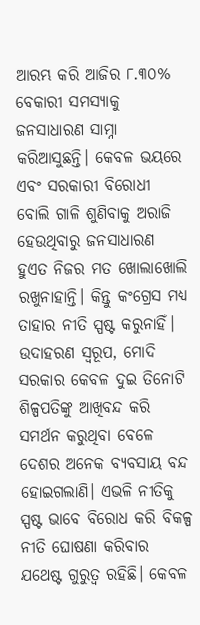ଆରମ୍ଭ କରି ଆଜିର ୮.୩୦% ବେକାରୀ ସମସ୍ୟାକୁ ଜନସାଧାରଣ ସାମ୍ନା କରିଆସୁଛନ୍ତି। କେବଳ ଭୟରେ ଏବଂ ସରକାରୀ ବିରୋଧୀ ବୋଲି ଗାଳି ଶୁଣିବାକୁ ଅରାଜି ହେଉଥିବାରୁ ଜନସାଧାରଣ ହୁଏତ ନିଜର ମତ ଖୋଲାଖୋଲି ରଖୁନାହାନ୍ତି। କିନ୍ତୁ କଂଗ୍ରେସ ମଧ୍ୟ ତାହାର ନୀତି ସ୍ପଷ୍ଟ କରୁନାହିଁ। ଉଦାହରଣ ସ୍ବରୂପ, ମୋଦି ସରକାର କେବଳ ଦୁଇ ତିନୋଟି ଶିଳ୍ପପତିଙ୍କୁ ଆଖିବନ୍ଦ କରି ସମର୍ଥନ କରୁଥିବା ବେଳେ ଦେଶର ଅନେକ ବ୍ୟବସାୟ ବନ୍ଦ ହୋଇଗଲାଣି। ଏଭଳି ନୀତିକୁ ସ୍ପଷ୍ଟ ଭାବେ ବିରୋଧ କରି ବିକଳ୍ପ ନୀତି ଘୋଷଣା କରିବାର ଯଥେଷ୍ଟ ଗୁରୁତ୍ୱ ରହିଛି। କେବଳ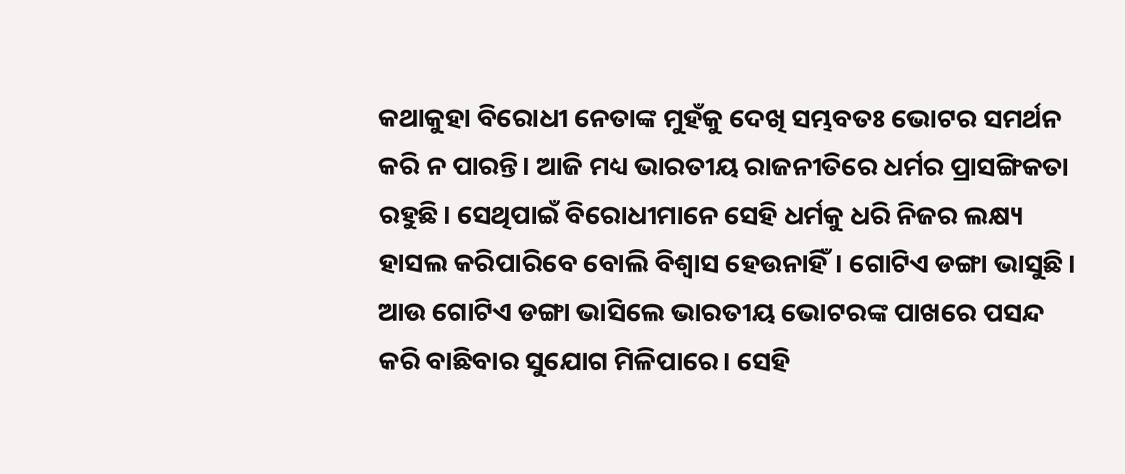କଥାକୁହା ବିରୋଧୀ ନେତାଙ୍କ ମୁହଁକୁ ଦେଖି ସମ୍ଭବତଃ ଭୋଟର ସମର୍ଥନ କରି ନ ପାରନ୍ତି। ଆଜି ମଧ୍ୟ ଭାରତୀୟ ରାଜନୀତିରେ ଧର୍ମର ପ୍ରାସଙ୍ଗିକତା ରହୁଛି। ସେଥିପାଇଁ ବିରୋଧୀମାନେ ସେହି ଧର୍ମକୁ ଧରି ନିଜର ଲକ୍ଷ୍ୟ ହାସଲ କରିପାରିବେ ବୋଲି ବିଶ୍ୱାସ ହେଉନାହିଁ। ଗୋଟିଏ ଡଙ୍ଗା ଭାସୁଛି। ଆଉ ଗୋଟିଏ ଡଙ୍ଗା ଭାସିଲେ ଭାରତୀୟ ଭୋଟରଙ୍କ ପାଖରେ ପସନ୍ଦ କରି ବାଛିବାର ସୁଯୋଗ ମିଳିପାରେ। ସେହି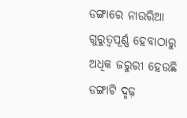ଡଙ୍ଗାରେ ନାଉରିଆ ଗୁରୁତ୍ୱପୂର୍ଣ୍ଣ ହେବାଠାରୁ ଅଧିକ ଜରୁରୀ ହେଉଛି ଡଙ୍ଗାଟି ଦୃଢ଼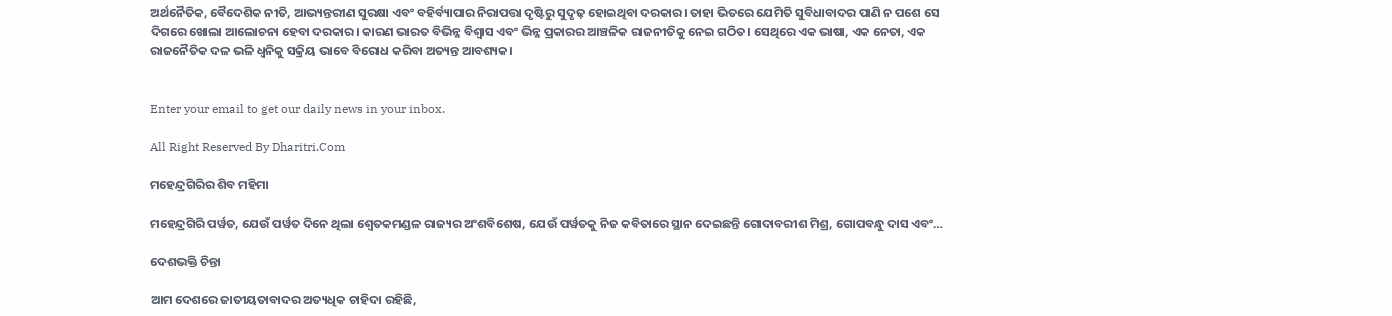ଅର୍ଥନୈତିକ, ବୈଦେଶିକ ନୀତି, ଆଭ୍ୟନ୍ତରୀଣ ସୁରକ୍ଷା ଏବଂ ବହିର୍ବ୍ୟାପାର ନିରାପତ୍ତା ଦୃଷ୍ଟିରୁ ସୁଦୃଢ଼ ହୋଇଥିବା ଦରକାର। ତାହା ଭିତରେ ଯେମିତି ସୁବିଧାବାଦର ପାଣି ନ ପଶେ ସେ ଦିଗରେ ଖୋଲା ଆଲୋଚନା ହେବା ଦରକାର। କାରଣ ଭାରତ ବିଭିନ୍ନ ବିଶ୍ୱାସ ଏବଂ ଭିନ୍ନ ପ୍ରକାରର ଆଞ୍ଚଳିକ ରାଜନୀତିକୁ ନେଇ ଗଠିତ। ସେଥିରେ ଏକ ଭାଷା, ଏକ ନେତା, ଏକ ରାଜନୈତିକ ଦଳ ଭଳି ଧ୍ୱନିକୁ ସକ୍ରିୟ ଭାବେ ବିରୋଧ କରିବା ଅତ୍ୟନ୍ତ ଆବଶ୍ୟକ।


Enter your email to get our daily news in your inbox.

All Right Reserved By Dharitri.Com

ମହେନ୍ଦ୍ରଗିରିର ଶିବ ମହିମା

ମହେନ୍ଦ୍ରଗିରି ପର୍ୱତ, ଯେଉଁ ପର୍ୱତ ଦିନେ ଥିଲା ଶ୍ୱେତକମଣ୍ଡଳ ରାଜ୍ୟର ଅଂଶବିଶେଷ, ଯେଉଁ ପର୍ୱତକୁ ନିଜ କବିତାରେ ସ୍ଥାନ ଦେଇଛନ୍ତି ଗୋଦାବରୀଶ ମିଶ୍ର, ଗୋପବନ୍ଧୁ ଦାସ ଏବଂ…

ଦେଶଭକ୍ତି ଚିନ୍ତା

ଆମ ଦେଶରେ ଜାତୀୟତାବାଦର ଅତ୍ୟଧିକ ଚାହିଦା ରହିଛି,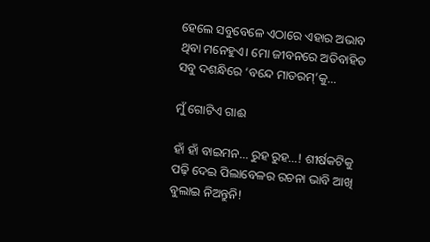ହେଲେ ସବୁବେଳେ ଏଠାରେ ଏହାର ଅଭାବ ଥିବା ମନେହୁଏ। ମୋ ଜୀବନରେ ଅତିବାହିତ ସବୁ ଦଶନ୍ଧିରେ ‘ବନ୍ଦେ ମାତରମ୍‌’କୁ…

ମୁଁ ଗୋଟିଏ ଗାଈ

ହାଁ ହାଁ ବାଇମନ… ରୁହ ରୁହ…! ଶୀର୍ଷକଟିକୁ ପଢ଼ି ଦେଇ ପିଲାବେଳର ରଚନା ଭାବି ଆଖି ବୁଲାଇ ନିଅନ୍ତୁନି!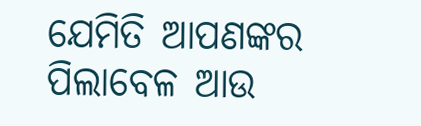ଯେମିତି ଆପଣଙ୍କର ପିଲାବେଳ ଆଉ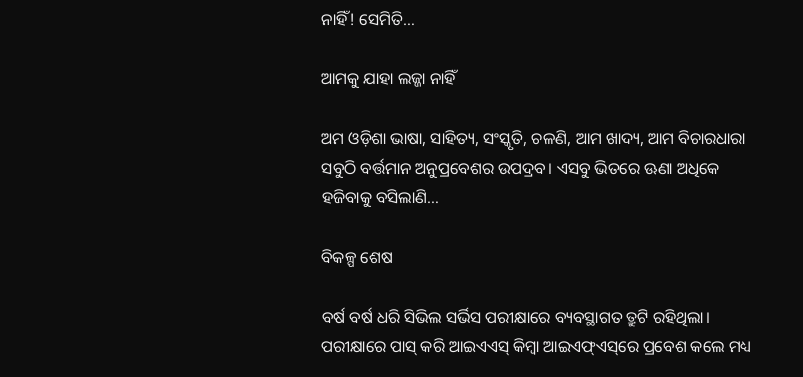ନାହିଁ! ସେମିତି…

ଆମକୁ ଯାହା ଲଜ୍ଜା ନାହିଁ

ଅମ ଓଡ଼ିଶା ଭାଷା, ସାହିତ୍ୟ, ସଂସ୍କୃତି, ଚଳଣି, ଆମ ଖାଦ୍ୟ, ଆମ ବିଚାରଧାରା ସବୁଠି ବର୍ତ୍ତମାନ ଅନୁପ୍ରବେଶର ଉପଦ୍ରବ। ଏସବୁ ଭିତରେ ଊଣା ଅଧିକେ ହଜିବାକୁ ବସିଲାଣି…

ବିକଳ୍ପ ଶେଷ

ବର୍ଷ ବର୍ଷ ଧରି ସିଭିଲ ସର୍ଭିସ ପରୀକ୍ଷାରେ ବ୍ୟବସ୍ଥାଗତ ତ୍ରୁଟି ରହିଥିଲା। ପରୀକ୍ଷାରେ ପାସ୍‌ କରି ଆଇଏଏସ୍‌ କିମ୍ବା ଆଇଏଫ୍‌ଏସ୍‌ରେ ପ୍ରବେଶ କଲେ ମଧ୍ୟ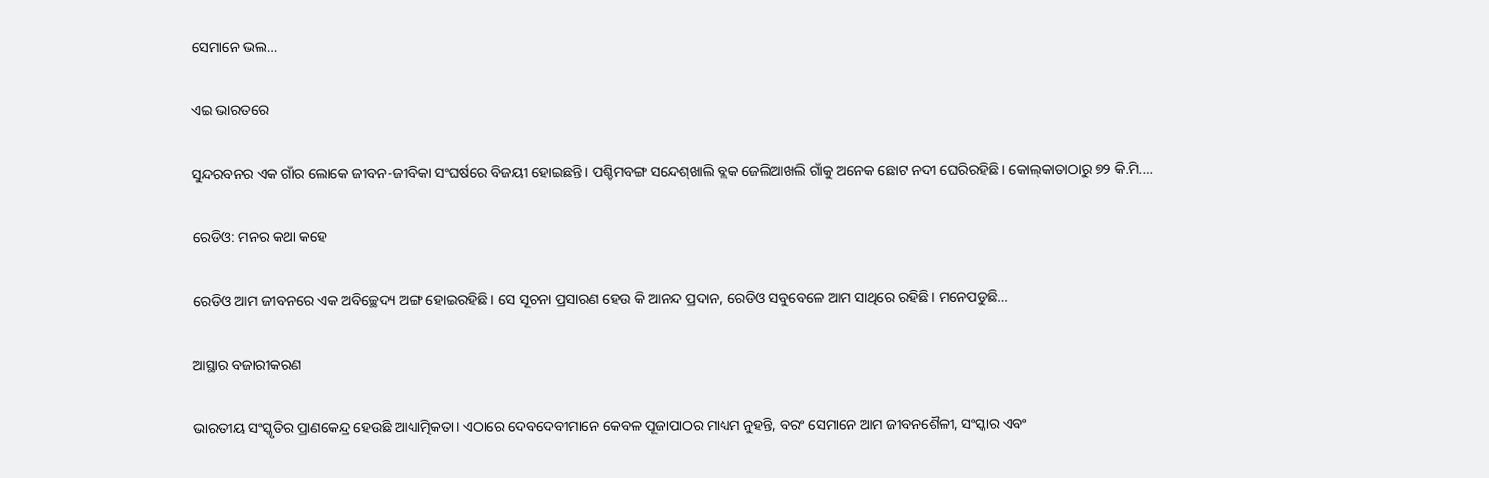ସେମାନେ ଭଲ…

ଏଇ ଭାରତରେ

ସୁନ୍ଦରବନର ଏକ ଗାଁର ଲୋକେ ଜୀବନ-ଜୀବିକା ସଂଘର୍ଷରେ ବିଜୟୀ ହୋଇଛନ୍ତି। ପଶ୍ଚିମବଙ୍ଗ ସନ୍ଦେଶ୍‌ଖାଲି ବ୍ଲକ ଜେଲିଆଖଲି ଗାଁକୁ ଅନେକ ଛୋଟ ନଦୀ ଘେରିରହିଛି। କୋଲ୍‌କାତାଠାରୁ ୭୨ କି.ମି.…

ରେଡିଓ: ମନର କଥା କହେ

ରେଡିଓ ଆମ ଜୀବନରେ ଏକ ଅବିଚ୍ଛେଦ୍ୟ ଅଙ୍ଗ ହୋଇରହିଛି। ସେ ସୂଚନା ପ୍ରସାରଣ ହେଉ କି ଆନନ୍ଦ ପ୍ରଦାନ, ରେଡିଓ ସବୁବେଳେ ଆମ ସାଥିରେ ରହିଛି। ମନେପଡୁଛି…

ଆସ୍ଥାର ବଜାରୀକରଣ

ଭାରତୀୟ ସଂସ୍କୃତିର ପ୍ରାଣକେନ୍ଦ୍ର ହେଉଛି ଆଧ୍ୟାତ୍ମିକତା। ଏଠାରେ ଦେବଦେବୀମାନେ କେବଳ ପୂଜାପାଠର ମାଧ୍ୟମ ନୁହନ୍ତି, ବରଂ ସେମାନେ ଆମ ଜୀବନଶୈଳୀ, ସଂସ୍କାର ଏବଂ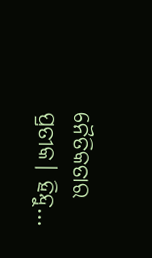ନୈତିକତାର ପ୍ରତୀକ। ହିନ୍ଦୁ…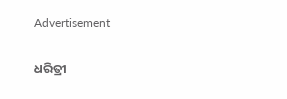Advertisement

ଧରିତ୍ରୀ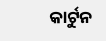କାର୍ଟୁନ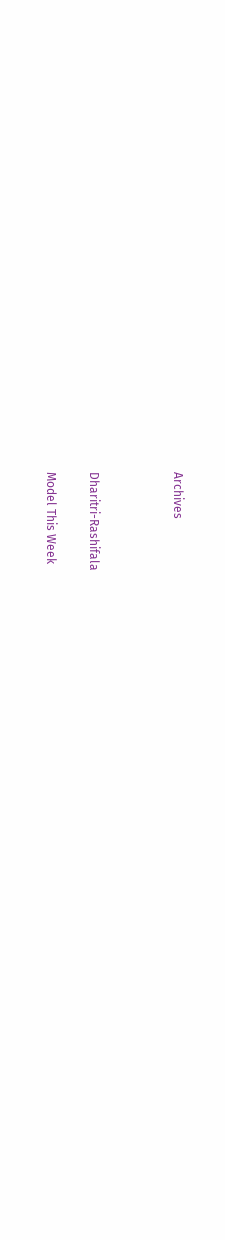Archives



Dharitri-Rashifala

Model This Week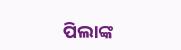ପିଲାଙ୍କ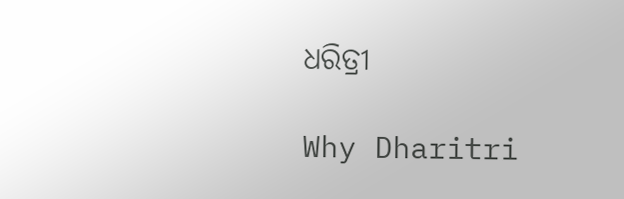ଧରିତ୍ରୀ

Why Dharitri